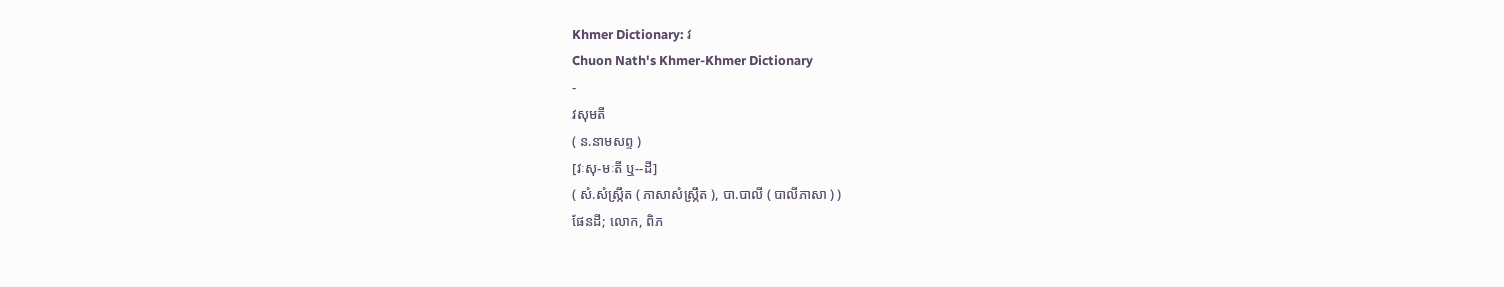Khmer Dictionary: វ
Chuon Nath's Khmer-Khmer Dictionary
-
វសុមតី
( ន.នាមសព្ទ )
[វៈសុ-មៈតី ឬ--ដី]
( សំ.សំស្រ្កឹត ( ភាសាសំស្រ្កឹត ), បា.បាលី ( បាលីភាសា ) )
ផែនដី; លោក, ពិភ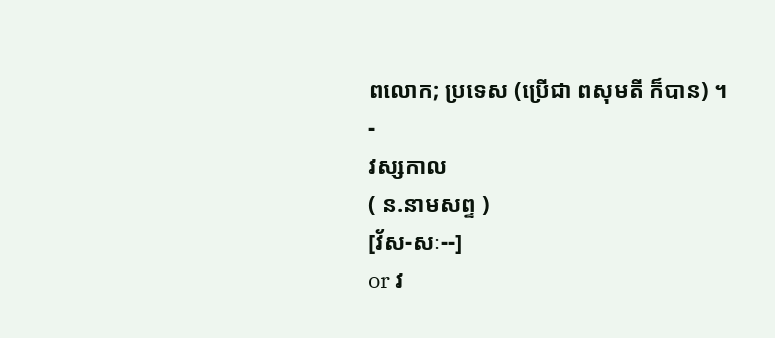ពលោក; ប្រទេស (ប្រើជា ពសុមតី ក៏បាន) ។
-
វស្សកាល
( ន.នាមសព្ទ )
[វ័ស-សៈ--]
or វ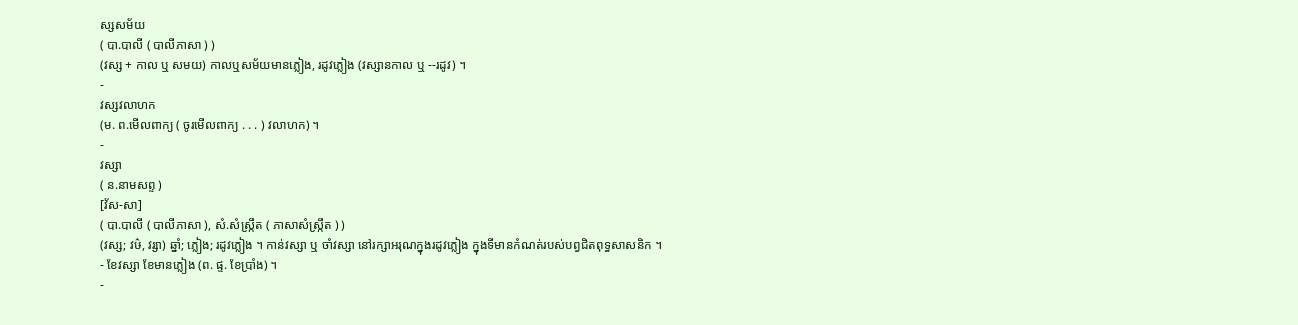ស្សសម័យ
( បា.បាលី ( បាលីភាសា ) )
(វស្ស + កាល ឬ សមយ) កាលឬសម័យមានភ្លៀង, រដូវភ្លៀង (វស្សានកាល ឬ --រដូវ) ។
-
វស្សវលាហក
(ម. ព.មើលពាក្យ ( ចូរមើលពាក្យ . . . ) វលាហក) ។
-
វស្សា
( ន.នាមសព្ទ )
[វ័ស-សា]
( បា.បាលី ( បាលីភាសា ), សំ.សំស្រ្កឹត ( ភាសាសំស្រ្កឹត ) )
(វស្ស; វឞ៌, វរ្សា) ឆ្នាំ; ភ្លៀង; រដូវភ្លៀង ។ កាន់វស្សា ឬ ចាំវស្សា នៅរក្សាអរុណក្នុងរដូវភ្លៀង ក្នុងទីមានកំណត់របស់បព្វជិតពុទ្ធសាសនិក ។
- ខែវស្សា ខែមានភ្លៀង (ព. ផ្ទ. ខែប្រាំង) ។
-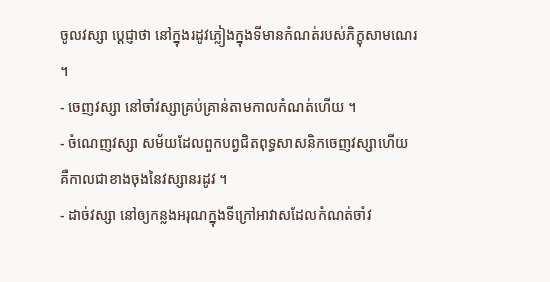ចូលវស្សា ប្តេជ្ញាថា នៅក្នុងរដូវភ្លៀងក្នុងទីមានកំណត់របស់ភិក្ខុសាមណេរ ។
- ចេញវស្សា នៅចាំវស្សាគ្រប់គ្រាន់តាមកាលកំណត់ហើយ ។
- ចំណេញវស្សា សម័យដែលពួកបព្វជិតពុទ្ធសាសនិកចេញវស្សាហើយ គឺកាលជាខាងចុងនៃវស្សានរដូវ ។
- ដាច់វស្សា នៅឲ្យកន្លងអរុណក្នុងទីក្រៅអាវាសដែលកំណត់ចាំវ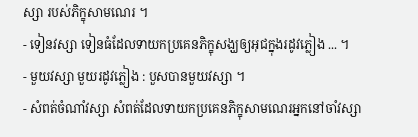ស្សា របស់ភិក្ខុសាមណេរ ។
- ទៀនវស្សា ទៀនធំដែលទាយកប្រគេនភិក្ខុសង្ឃឲ្យអុជក្នុងរដូវភ្លៀង ... ។
- មួយវស្សា មួយរដូវភ្លៀង : បួសបានមួយវស្សា ។
- សំពត់ចំណាំវស្សា សំពត់ដែលទាយកប្រគេនភិក្ខុសាមណេរអ្នកនៅចាំវស្សា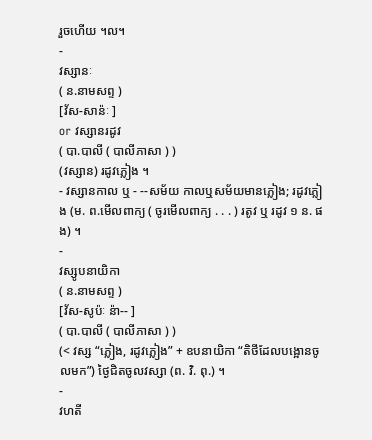រួចហើយ ។ល។
-
វស្សានៈ
( ន.នាមសព្ទ )
[វ័ស-សាន៉ៈ ]
or វស្សានរដូវ
( បា.បាលី ( បាលីភាសា ) )
(វស្សាន) រដូវភ្លៀង ។
- វស្សានកាល ឬ - --សម័យ កាលឬសម័យមានភ្លៀង; រដូវភ្លៀង (ម. ព.មើលពាក្យ ( ចូរមើលពាក្យ . . . ) រតូវ ឬ រដូវ ១ ន. ផង) ។
-
វស្សូបនាយិកា
( ន.នាមសព្ទ )
[វ័ស-សូប៉ៈ ន៉ា-- ]
( បា.បាលី ( បាលីភាសា ) )
(< វស្ស “ភ្លៀង, រដូវភ្លៀង” + ឧបនាយិកា “តិថីដែលបង្អោនចូលមក”) ថ្ងៃជិតចូលវស្សា (ព. វិ. ពុ.) ។
-
វហតី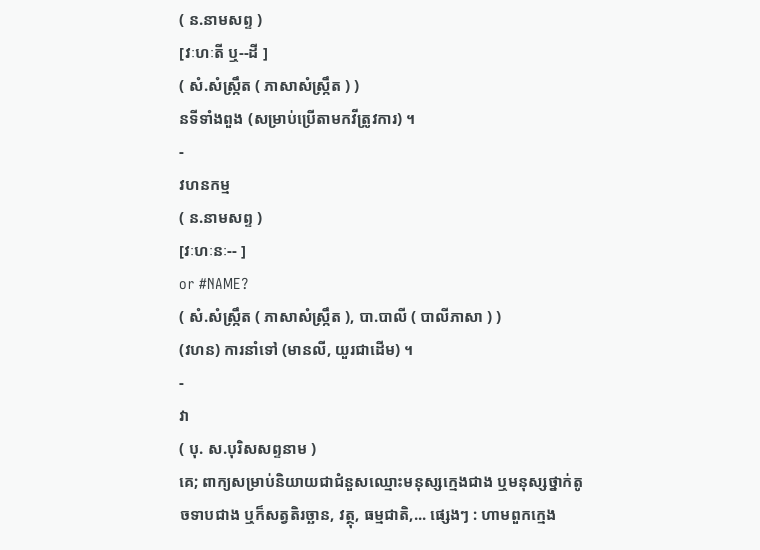( ន.នាមសព្ទ )
[វៈហៈតី ឬ--ដី ]
( សំ.សំស្រ្កឹត ( ភាសាសំស្រ្កឹត ) )
នទីទាំងពួង (សម្រាប់ប្រើតាមកវីត្រូវការ) ។
-
វហនកម្ម
( ន.នាមសព្ទ )
[វៈហៈនៈ-- ]
or #NAME?
( សំ.សំស្រ្កឹត ( ភាសាសំស្រ្កឹត ), បា.បាលី ( បាលីភាសា ) )
(វហន) ការនាំទៅ (មានលី, យួរជាដើម) ។
-
វា
( បុ. ស.បុរិសសព្ទនាម )
គេ; ពាក្យសម្រាប់និយាយជាជំនួសឈ្មោះមនុស្សក្មេងជាង ឬមនុស្សថ្នាក់តូចទាបជាង ឬក៏សត្វតិរច្ឆាន, វត្ថុ, ធម្មជាតិ,... ផ្សេងៗ : ហាមពួកក្មេង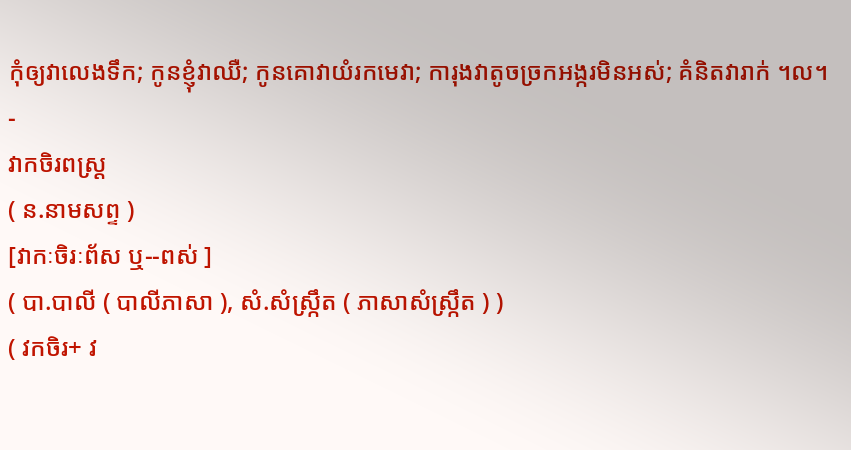កុំឲ្យវាលេងទឹក; កូនខ្ញុំវាឈឺ; កូនគោវាយំរកមេវា; ការុងវាតូចច្រកអង្ករមិនអស់; គំនិតវារាក់ ។ល។
-
វាកចិរពស្រ្ដ
( ន.នាមសព្ទ )
[វាកៈចិរៈព័ស ឬ--ពស់ ]
( បា.បាលី ( បាលីភាសា ), សំ.សំស្រ្កឹត ( ភាសាសំស្រ្កឹត ) )
( វកចិរ+ វ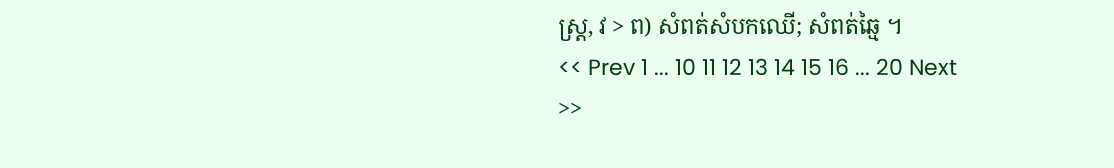ស្រ្ត, វ > ព) សំពត់សំបកឈើ; សំពត់ឆ្មៃ ។
<< Prev 1 ... 10 11 12 13 14 15 16 ... 20 Next >>